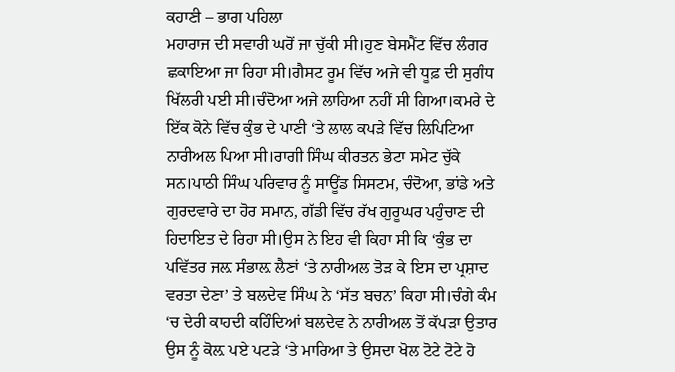ਕਹਾਣੀ – ਭਾਗ ਪਹਿਲਾ
ਮਹਾਰਾਜ ਦੀ ਸਵਾਰੀ ਘਰੋਂ ਜਾ ਚੁੱਕੀ ਸੀ।ਹੁਣ ਬੇਸਮੈਂਟ ਵਿੱਚ ਲੰਗਰ ਛਕਾਇਆ ਜਾ ਰਿਹਾ ਸੀ।ਗੈਸਟ ਰੂਮ ਵਿੱਚ ਅਜੇ ਵੀ ਧੂਫ਼ ਦੀ ਸੁਗੰਧ ਖਿੱਲਰੀ ਪਈ ਸੀ।ਚੰਦੋਆ ਅਜੇ ਲਾਹਿਆ ਨਹੀਂ ਸੀ ਗਿਆ।ਕਮਰੇ ਦੇ ਇੱਕ ਕੋਨੇ ਵਿੱਚ ਕੁੰਭ ਦੇ ਪਾਣੀ ‘ਤੇ ਲਾਲ ਕਪੜੇ ਵਿੱਚ ਲਿਪਿਟਿਆ ਨਾਰੀਅਲ ਪਿਆ ਸੀ।ਰਾਗੀ ਸਿੰਘ ਕੀਰਤਨ ਭੇਟਾ ਸਮੇਟ ਚੁੱਕੇ ਸਨ।ਪਾਠੀ ਸਿੰਘ ਪਰਿਵਾਰ ਨੂੰ ਸਾਊਂਡ ਸਿਸਟਮ, ਚੰਦੋਆ, ਭਾਂਡੇ ਅਤੇ ਗੁਰਦਵਾਰੇ ਦਾ ਹੋਰ ਸਮਾਨ, ਗੱਡੀ ਵਿੱਚ ਰੱਖ ਗੁਰੂਘਰ ਪਹੁੰਚਾਣ ਦੀ ਹਿਦਾਇਤ ਦੇ ਰਿਹਾ ਸੀ।ਉਸ ਨੇ ਇਹ ਵੀ ਕਿਹਾ ਸੀ ਕਿ ‘ਕੁੰਭ ਦਾ ਪਵਿੱਤਰ ਜਲ਼ ਸੰਭਾਲ਼ ਲੈਣਾਂ ‘ਤੇ ਨਾਰੀਅਲ ਤੋੜ ਕੇ ਇਸ ਦਾ ਪ੍ਰਸ਼ਾਦ ਵਰਤਾ ਦੇਣਾ’ ਤੇ ਬਲਦੇਵ ਸਿੰਘ ਨੇ ‘ਸੱਤ ਬਚਨ’ ਕਿਹਾ ਸੀ।ਚੰਗੇ ਕੰਮ ‘ਚ ਦੇਰੀ ਕਾਹਦੀ ਕਹਿੰਦਿਆਂ ਬਲਦੇਵ ਨੇ ਨਾਰੀਅਲ ਤੋਂ ਕੱਪੜਾ ਉਤਾਰ ਉਸ ਨੂੰ ਕੋਲ਼ ਪਏ ਪਟੜੇ ‘ਤੇ ਮਾਰਿਆ ਤੇ ਉਸਦਾ ਖੋਲ ਟੋਟੇ ਟੋਟੇ ਹੋ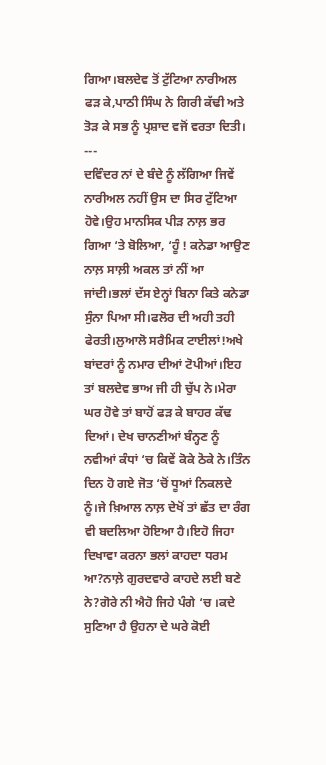ਗਿਆ।ਬਲਦੇਵ ਤੋਂ ਟੁੱਟਿਆ ਨਾਰੀਅਲ ਫੜ ਕੇ,ਪਾਠੀ ਸਿੰਘ ਨੇ ਗਿਰੀ ਕੱਢੀ ਅਤੇ ਤੋੜ ਕੇ ਸਭ ਨੂੰ ਪ੍ਰਸ਼ਾਦ ਵਜੋਂ ਵਰਤਾ ਦਿਤੀ।
---
ਦਵਿੰਦਰ ਨਾਂ ਦੇ ਬੰਦੇ ਨੂੰ ਲੱਗਿਆ ਜਿਵੇਂ ਨਾਰੀਅਲ ਨਹੀਂ ਉਸ ਦਾ ਸਿਰ ਟੁੱਟਿਆ ਹੋਵੇ।ਉਹ ਮਾਨਸਿਕ ਪੀੜ ਨਾਲ਼ ਭਰ ਗਿਆ ‘ਤੇ ਬੋਲਿਆ, ‘ਹੂੰ ! ਕਨੇਡਾ ਆਉਣ ਨਾਲ਼ ਸਾਲ਼ੀ ਅਕਲ ਤਾਂ ਨੀਂ ਆ ਜਾਂਦੀ।ਭਲਾਂ ਦੱਸ ਏਨ੍ਹਾਂ ਬਿਨਾ ਕਿਤੇ ਕਨੇਡਾ ਸੁੰਨਾ ਪਿਆ ਸੀ।ਫਲੋਰ ਦੀ ਅਹੀ ਤਹੀ ਫੇਰਤੀ।ਲੁਆਲੋ ਸਰੈਮਿਕ ਟਾਈਲਾਂ!ਅਖੇ ਬਾਂਦਰਾਂ ਨੂੰ ਨਮਾਰ ਦੀਆਂ ਟੋਪੀਆਂ।ਇਹ ਤਾਂ ਬਲਦੇਵ ਭਾਅ ਜੀ ਹੀ ਚੁੱਪ ਨੇ।ਮੇਰਾ ਘਰ ਹੋਵੇ ਤਾਂ ਬਾਹੋਂ ਫੜ ਕੇ ਬਾਹਰ ਕੱਢ ਦਿਆਂ। ਦੇਖ ਚਾਨਣੀਆਂ ਬੰਨ੍ਹਣ ਨੂੰ ਨਵੀਆਂ ਕੰਧਾਂ ‘ਚ ਕਿਵੇਂ ਕੋਕੇ ਠੋਕੇ ਨੇ।ਤਿੰਨ ਦਿਨ ਹੋ ਗਏ ਜੋਤ ‘ਚੋਂ ਧੂਆਂ ਨਿਕਲਦੇ ਨੂੰ।ਜੇ ਖ਼ਿਆਲ ਨਾਲ਼ ਦੇਖੋਂ ਤਾਂ ਛੱਤ ਦਾ ਰੰਗ ਵੀ ਬਦਲਿਆ ਹੋਇਆ ਹੈ।ਇਹੋ ਜਿਹਾ ਦਿਖਾਵਾ ਕਰਨਾ ਭਲਾਂ ਕਾਹਦਾ ਧਰਮ ਆ?ਨਾਲ਼ੇ ਗੁਰਦਵਾਰੇ ਕਾਹਦੇ ਲਈ ਬਣੇ ਨੇ?ਗੋਰੇ ਨੀ ਐਹੋ ਜਿਹੇ ਪੰਗੇ ‘ਚ ।ਕਦੇ ਸੁਣਿਆ ਹੈ ਉਹਨਾ ਦੇ ਘਰੇ ਕੋਈ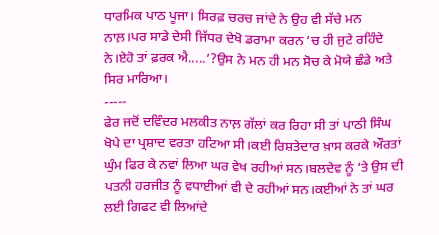ਧਾਰਮਿਕ ਪਾਠ ਪੂਜਾ। ਸਿਰਫ਼ ਚਰਚ ਜਾਂਦੇ ਨੇ ਉਹ ਵੀ ਸੱਚੇ ਮਨ ਨਾਲ਼।ਪਰ ਸਾਡੇ ਦੇਸੀ ਜਿੱਧਰ ਦੇਖੋ ਡਰਾਮਾ ਕਰਨ ‘ਚ ਹੀ ਜੁਟੇ ਰਹਿੰਦੇ ਨੇ।ਏਹੋ ਤਾਂ ਫ਼ਰਕ ਐ.....’?ਉਸ ਨੇ ਮਨ ਹੀ ਮਨ ਸੋਚ ਕੇ ਮੋਯੇ ਛੰਡੇ ਅਤੇ ਸਿਰ ਮਾਰਿਆ।
-----
ਫੇਰ ਜਦੋਂ ਦਵਿੰਦਰ ਮਲਕੀਤ ਨਾਲ਼ ਗੱਲਾਂ ਕਰ ਰਿਹਾ ਸੀ ਤਾਂ ਪਾਠੀ ਸਿੰਘ ਖੋਪੇ ਦਾ ਪ੍ਰਸ਼ਾਦ ਵਰਤਾ ਹਟਿਆ ਸੀ।ਕਈ ਰਿਸ਼ਤੇਦਾਰ ਖ਼ਾਸ ਕਰਕੇ ਔਰਤਾਂ ਘੁੰਮ ਫਿਰ ਕੇ ਨਵਾਂ ਲਿਆ ਘਰ ਵੇਖ ਰਹੀਆਂ ਸਨ।ਬਲਦੇਵ ਨੂੰ ‘ਤੇ ਉਸ ਦੀ ਪਤਨੀ ਹਰਜੀਤ ਨੂੰ ਵਧਾਈਆਂ ਵੀ ਦੇ ਰਹੀਆਂ ਸਨ।ਕਈਆਂ ਨੇ ਤਾਂ ਘਰ ਲਈ ਗਿਫਟ ਵੀ ਲਿਆਂਦੇ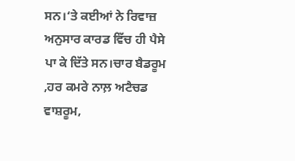ਸਨ।‘ਤੇ ਕਈਆਂ ਨੇ ਰਿਵਾਜ਼ ਅਨੁਸਾਰ ਕਾਰਡ ਵਿੱਚ ਹੀ ਪੈਸੇ ਪਾ ਕੇ ਦਿੱਤੇ ਸਨ।ਚਾਰ ਬੈਡਰੂਮ ,ਹਰ ਕਮਰੇ ਨਾਲ਼ ਅਟੈਚਡ ਵਾਸ਼ਰੂਮ,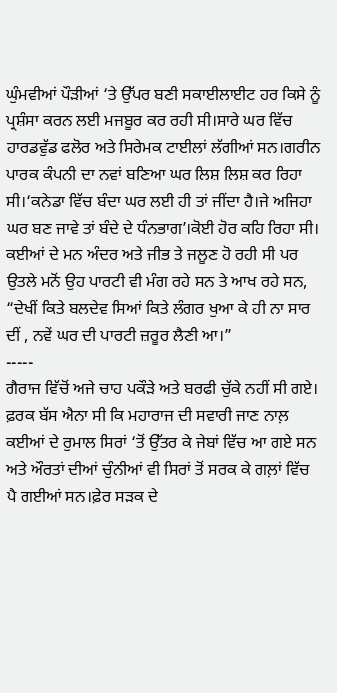ਘੁੰਮਵੀਆਂ ਪੌੜੀਆਂ ‘ਤੇ ਉੱਪਰ ਬਣੀ ਸਕਾਈਲਾਈਟ ਹਰ ਕਿਸੇ ਨੂੰ ਪ੍ਰਸ਼ੰਸਾ ਕਰਨ ਲਈ ਮਜਬੂਰ ਕਰ ਰਹੀ ਸੀ।ਸਾਰੇ ਘਰ ਵਿੱਚ ਹਾਰਡਵੁੱਡ ਫਲੋਰ ਅਤੇ ਸਿਰੇਮਕ ਟਾਈਲਾਂ ਲੱਗੀਆਂ ਸਨ।ਗਰੀਨ ਪਾਰਕ ਕੰਪਨੀ ਦਾ ਨਵਾਂ ਬਣਿਆ ਘਰ ਲਿਸ਼ ਲਿਸ਼ ਕਰ ਰਿਹਾ ਸੀ।‘ਕਨੇਡਾ ਵਿੱਚ ਬੰਦਾ ਘਰ ਲਈ ਹੀ ਤਾਂ ਜੀਂਦਾ ਹੈ।ਜੇ ਅਜਿਹਾ ਘਰ ਬਣ ਜਾਵੇ ਤਾਂ ਬੰਦੇ ਦੇ ਧੰਨਭਾਗ’।ਕੋਈ ਹੋਰ ਕਹਿ ਰਿਹਾ ਸੀ। ਕਈਆਂ ਦੇ ਮਨ ਅੰਦਰ ਅਤੇ ਜੀਭ ਤੇ ਜਲੂਣ ਹੋ ਰਹੀ ਸੀ ਪਰ ਉਤਲੇ ਮਨੋਂ ਉਹ ਪਾਰਟੀ ਵੀ ਮੰਗ ਰਹੇ ਸਨ ਤੇ ਆਖ ਰਹੇ ਸਨ, “ਦੇਖੀਂ ਕਿਤੇ ਬਲਦੇਵ ਸਿਆਂ ਕਿਤੇ ਲੰਗਰ ਖੁਆ ਕੇ ਹੀ ਨਾ ਸਾਰ ਦੀਂ , ਨਵੇਂ ਘਰ ਦੀ ਪਾਰਟੀ ਜ਼ਰੂਰ ਲੈਣੀ ਆ।”
-----
ਗੈਰਾਜ ਵਿੱਚੋਂ ਅਜੇ ਚਾਹ ਪਕੌੜੇ ਅਤੇ ਬਰਫੀ ਚੁੱਕੇ ਨਹੀਂ ਸੀ ਗਏ। ਫ਼ਰਕ ਬੱਸ ਐਨਾ ਸੀ ਕਿ ਮਹਾਰਾਜ ਦੀ ਸਵਾਰੀ ਜਾਣ ਨਾਲ਼ ਕਈਆਂ ਦੇ ਰੁਮਾਲ ਸਿਰਾਂ ‘ਤੋਂ ਉੱਤਰ ਕੇ ਜੇਬਾਂ ਵਿੱਚ ਆ ਗਏ ਸਨ ਅਤੇ ਔਰਤਾਂ ਦੀਆਂ ਚੁੰਨੀਆਂ ਵੀ ਸਿਰਾਂ ਤੋਂ ਸਰਕ ਕੇ ਗਲ਼ਾਂ ਵਿੱਚ ਪੈ ਗਈਆਂ ਸਨ।ਫ਼ੇਰ ਸੜਕ ਦੇ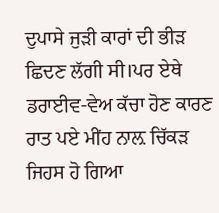ਦੁਪਾਸੇ ਜੁੜੀ ਕਾਰਾਂ ਦੀ ਭੀੜ ਛਿਦਣ ਲੱਗੀ ਸੀ।ਪਰ ਏਥੇ ਡਰਾਈਵ-ਵੇਅ ਕੱਚਾ ਹੋਣ ਕਾਰਣ ਰਾਤ ਪਏ ਮੀਂਹ ਨਾਲ਼ ਚਿੱਕੜ ਜਿਹਸ ਹੋ ਗਿਆ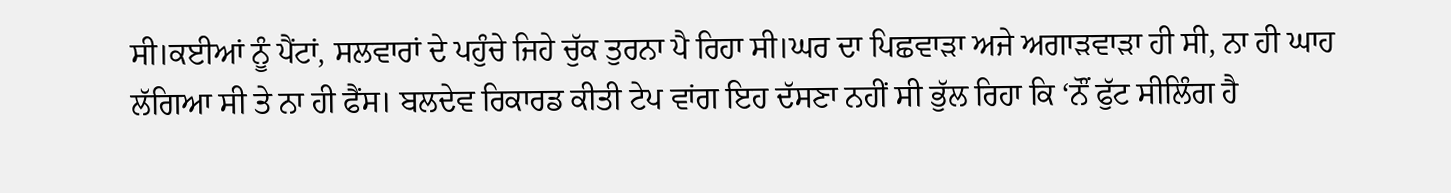ਸੀ।ਕਈਆਂ ਨੂੰ ਪੈਂਟਾਂ, ਸਲਵਾਰਾਂ ਦੇ ਪਹੁੰਚੇ ਜਿਹੇ ਚੁੱਕ ਤੁਰਨਾ ਪੈ ਰਿਹਾ ਸੀ।ਘਰ ਦਾ ਪਿਛਵਾੜਾ ਅਜੇ ਅਗਾੜਵਾੜਾ ਹੀ ਸੀ, ਨਾ ਹੀ ਘਾਹ ਲੱਗਿਆ ਸੀ ਤੇ ਨਾ ਹੀ ਫੈਂਸ। ਬਲਦੇਵ ਰਿਕਾਰਡ ਕੀਤੀ ਟੇਪ ਵਾਂਗ ਇਹ ਦੱਸਣਾ ਨਹੀਂ ਸੀ ਭੁੱਲ ਰਿਹਾ ਕਿ ‘ਨੌਂ ਫੁੱਟ ਸੀਲਿੰਗ ਹੈ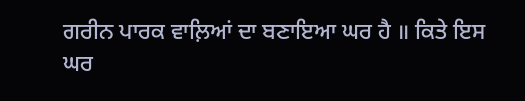ਗਰੀਨ ਪਾਰਕ ਵਾਲ਼ਿਆਂ ਦਾ ਬਣਾਇਆ ਘਰ ਹੈ ॥ ਕਿਤੇ ਇਸ ਘਰ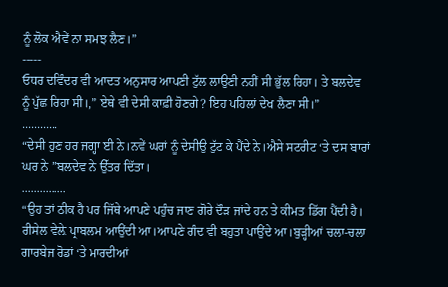ਨੂੰ ਲੋਕ ਐਵੇਂ ਨਾ ਸਮਝ ਲੈਣ।”
-----
ਓਧਰ ਦਵਿੰਦਰ ਵੀ ਆਦਤ ਅਨੁਸਾਰ ਆਪਣੀ ਟੁੱਲ ਲਾਉਣੀ ਨਹੀਂ ਸੀ ਭੁੱਲ ਰਿਹਾ। ਤੇ ਬਲਦੇਵ ਨੂੰ ਪੁੱਛ ਰਿਹਾ ਸੀ।,” ਏਥੇ ਵੀ ਦੇਸੀ ਕਾਫ਼ੀ ਹੋਣਗੇ? ਇਹ ਪਹਿਲਾਂ ਦੇਖ ਲੈਣਾ ਸੀ।”
............
“ਦੇਸੀ ਹੁਣ ਹਰ ਜਗ੍ਹਾ ਈ ਨੇ।ਨਵੇਂ ਘਰਾਂ ਨੂੰ ਦੇਸੀਉ ਟੁੱਟ ਕੇ ਪੈਂਦੇ ਨੇ।ਐਸੇ ਸਟਰੀਟ ‘ਤੇ ਦਸ ਬਾਰਾਂ ਘਰ ਨੇ ”ਬਲਦੇਵ ਨੇ ਉੱਤਰ ਦਿੱਤਾ।
...............
“ਉਹ ਤਾਂ ਠੀਕ ਹੈ ਪਰ ਜਿੱਥੇ ਆਪਣੇ ਪਹੁੰਚ ਜਾਣ ਗੋਰੇ ਦੌੜ ਜਾਂਦੇ ਹਨ ਤੇ ਕੀਮਤ ਡਿੱਗ ਪੈਂਦੀ ਹੈ। ਰੀਸੇਲ ਵੇਲ਼ੇ ਪ੍ਰਾਬਲਮ ਆਉਂਦੀ ਆ।ਆਪਣੇ ਗੰਦ ਵੀ ਬਹੁਤਾ ਪਾਉਂਦੇ ਆ।ਬੁੜ੍ਹੀਆਂ ਚਲਾ-ਚਲਾ ਗਾਰਬੇਜ ਰੋਡਾਂ ‘ਤੇ ਮਾਰਦੀਆਂ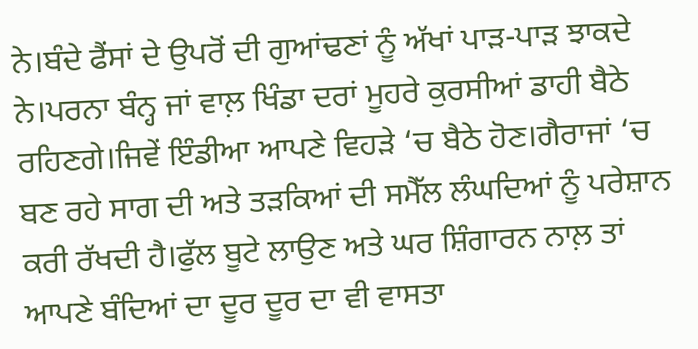ਨੇ।ਬੰਦੇ ਫੈਂਸਾਂ ਦੇ ਉਪਰੋਂ ਦੀ ਗੁਆਂਢਣਾਂ ਨੂੰ ਅੱਖਾਂ ਪਾੜ-ਪਾੜ ਝਾਕਦੇ ਨੇ।ਪਰਨਾ ਬੰਨ੍ਹ ਜਾਂ ਵਾਲ਼ ਖਿੰਡਾ ਦਰਾਂ ਮੂਹਰੇ ਕੁਰਸੀਆਂ ਡਾਹੀ ਬੈਠੇ ਰਹਿਣਗੇ।ਜਿਵੇਂ ਇੰਡੀਆ ਆਪਣੇ ਵਿਹੜੇ ‘ਚ ਬੈਠੇ ਹੋਣ।ਗੈਰਾਜਾਂ ‘ਚ ਬਣ ਰਹੇ ਸਾਗ ਦੀ ਅਤੇ ਤੜਕਿਆਂ ਦੀ ਸਮੈੱਲ ਲੰਘਦਿਆਂ ਨੂੰ ਪਰੇਸ਼ਾਨ ਕਰੀ ਰੱਖਦੀ ਹੈ।ਫੁੱਲ ਬੂਟੇ ਲਾਉਣ ਅਤੇ ਘਰ ਸ਼ਿੰਗਾਰਨ ਨਾਲ਼ ਤਾਂ ਆਪਣੇ ਬੰਦਿਆਂ ਦਾ ਦੂਰ ਦੂਰ ਦਾ ਵੀ ਵਾਸਤਾ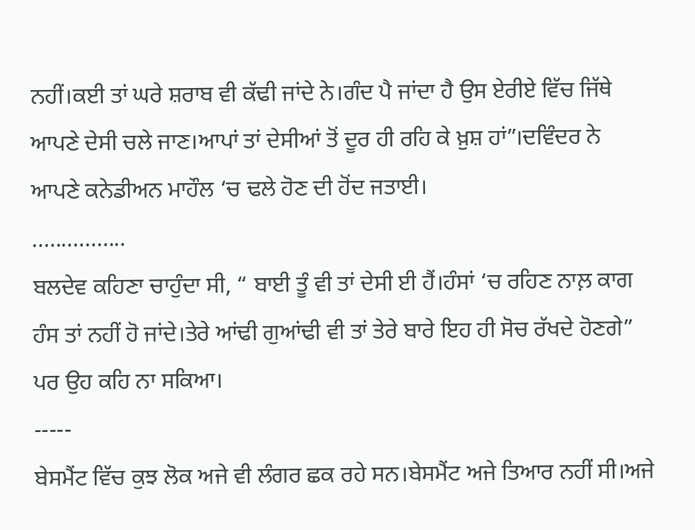ਨਹੀਂ।ਕਈ ਤਾਂ ਘਰੇ ਸ਼ਰਾਬ ਵੀ ਕੱਢੀ ਜਾਂਦੇ ਨੇ।ਗੰਦ ਪੈ ਜਾਂਦਾ ਹੈ ਉਸ ਏਰੀਏ ਵਿੱਚ ਜਿੱਥੇ ਆਪਣੇ ਦੇਸੀ ਚਲੇ ਜਾਣ।ਆਪਾਂ ਤਾਂ ਦੇਸੀਆਂ ਤੋਂ ਦੂਰ ਹੀ ਰਹਿ ਕੇ ਖ਼ੁਸ਼ ਹਾਂ”।ਦਵਿੰਦਰ ਨੇ ਆਪਣੇ ਕਨੇਡੀਅਨ ਮਾਹੌਲ ‘ਚ ਢਲੇ ਹੋਣ ਦੀ ਹੋਂਦ ਜਤਾਈ।
................
ਬਲਦੇਵ ਕਹਿਣਾ ਚਾਹੁੰਦਾ ਸੀ, “ ਬਾਈ ਤੂੰ ਵੀ ਤਾਂ ਦੇਸੀ ਈ ਹੈਂ।ਹੰਸਾਂ ‘ਚ ਰਹਿਣ ਨਾਲ਼ ਕਾਗ ਹੰਸ ਤਾਂ ਨਹੀਂ ਹੋ ਜਾਂਦੇ।ਤੇਰੇ ਆਂਢੀ ਗੁਆਂਢੀ ਵੀ ਤਾਂ ਤੇਰੇ ਬਾਰੇ ਇਹ ਹੀ ਸੋਚ ਰੱਖਦੇ ਹੋਣਗੇ” ਪਰ ਉਹ ਕਹਿ ਨਾ ਸਕਿਆ।
-----
ਬੇਸਮੈਂਟ ਵਿੱਚ ਕੁਝ ਲੋਕ ਅਜੇ ਵੀ ਲੰਗਰ ਛਕ ਰਹੇ ਸਨ।ਬੇਸਮੈਂਟ ਅਜੇ ਤਿਆਰ ਨਹੀਂ ਸੀ।ਅਜੇ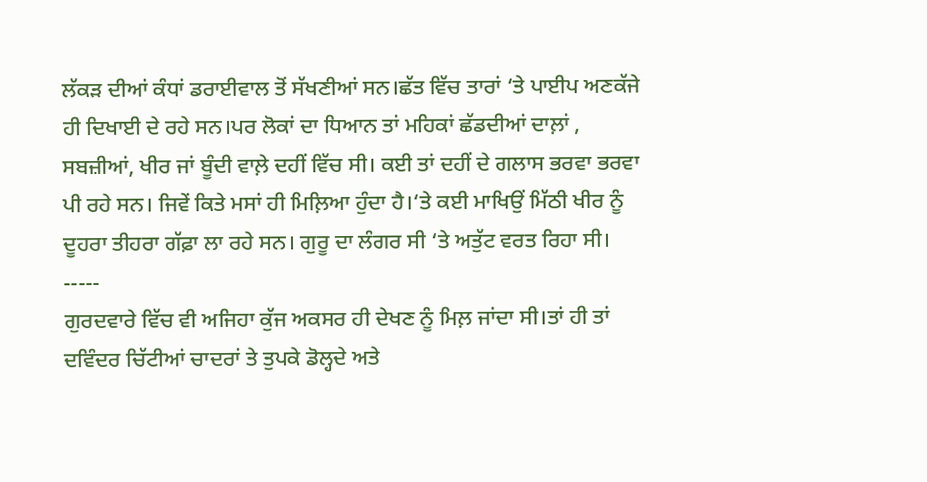ਲੱਕੜ ਦੀਆਂ ਕੰਧਾਂ ਡਰਾਈਵਾਲ ਤੋਂ ਸੱਖਣੀਆਂ ਸਨ।ਛੱਤ ਵਿੱਚ ਤਾਰਾਂ ‘ਤੇ ਪਾਈਪ ਅਣਕੱਜੇ ਹੀ ਦਿਖਾਈ ਦੇ ਰਹੇ ਸਨ।ਪਰ ਲੋਕਾਂ ਦਾ ਧਿਆਨ ਤਾਂ ਮਹਿਕਾਂ ਛੱਡਦੀਆਂ ਦਾਲ਼ਾਂ , ਸਬਜ਼ੀਆਂ, ਖੀਰ ਜਾਂ ਬੂੰਦੀ ਵਾਲ਼ੇ ਦਹੀਂ ਵਿੱਚ ਸੀ। ਕਈ ਤਾਂ ਦਹੀਂ ਦੇ ਗਲਾਸ ਭਰਵਾ ਭਰਵਾ ਪੀ ਰਹੇ ਸਨ। ਜਿਵੇਂ ਕਿਤੇ ਮਸਾਂ ਹੀ ਮਿਲ਼ਿਆ ਹੁੰਦਾ ਹੈ।‘ਤੇ ਕਈ ਮਾਖਿਉਂ ਮਿੱਠੀ ਖੀਰ ਨੂੰ ਦੂਹਰਾ ਤੀਹਰਾ ਗੱਫ਼ਾ ਲਾ ਰਹੇ ਸਨ। ਗੁਰੂ ਦਾ ਲੰਗਰ ਸੀ ‘ਤੇ ਅਤੁੱਟ ਵਰਤ ਰਿਹਾ ਸੀ।
-----
ਗੁਰਦਵਾਰੇ ਵਿੱਚ ਵੀ ਅਜਿਹਾ ਕੁੱਜ ਅਕਸਰ ਹੀ ਦੇਖਣ ਨੂੰ ਮਿਲ਼ ਜਾਂਦਾ ਸੀ।ਤਾਂ ਹੀ ਤਾਂ ਦਵਿੰਦਰ ਚਿੱਟੀਆਂ ਚਾਦਰਾਂ ਤੇ ਤੁਪਕੇ ਡੋਲ੍ਹਦੇ ਅਤੇ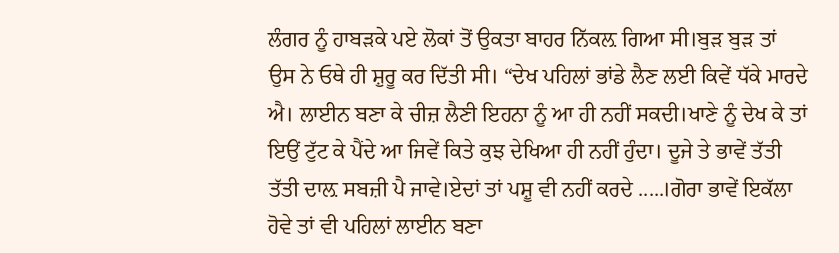ਲੰਗਰ ਨੂੰ ਹਾਬੜਕੇ ਪਏ ਲੋਕਾਂ ਤੋਂ ਉਕਤਾ ਬਾਹਰ ਨਿੱਕਲ਼ ਗਿਆ ਸੀ।ਬੁੜ ਬੁੜ ਤਾਂ ਉਸ ਨੇ ਓਥੇ ਹੀ ਸ਼ੁਰੂ ਕਰ ਦਿੱਤੀ ਸੀ। “ਦੇਖ ਪਹਿਲਾਂ ਭਾਂਡੇ ਲੈਣ ਲਈ ਕਿਵੇਂ ਧੱਕੇ ਮਾਰਦੇ ਐ। ਲਾਈਨ ਬਣਾ ਕੇ ਚੀਜ਼ ਲੈਣੀ ਇਹਨਾ ਨੂੰ ਆ ਹੀ ਨਹੀਂ ਸਕਦੀ।ਖਾਣੇ ਨੂੰ ਦੇਖ ਕੇ ਤਾਂ ਇਉਂ ਟੁੱਟ ਕੇ ਪੈਂਦੇ ਆ ਜਿਵੇਂ ਕਿਤੇ ਕੁਝ ਦੇਖਿਆ ਹੀ ਨਹੀਂ ਹੁੰਦਾ। ਦੂਜੇ ਤੇ ਭਾਵੇਂ ਤੱਤੀ ਤੱਤੀ ਦਾਲ਼ ਸਬਜ਼ੀ ਪੈ ਜਾਵੇ।ਏਦਾਂ ਤਾਂ ਪਸ਼ੂ ਵੀ ਨਹੀਂ ਕਰਦੇ .....।ਗੋਰਾ ਭਾਵੇਂ ਇਕੱਲਾ ਹੋਵੇ ਤਾਂ ਵੀ ਪਹਿਲਾਂ ਲਾਈਨ ਬਣਾ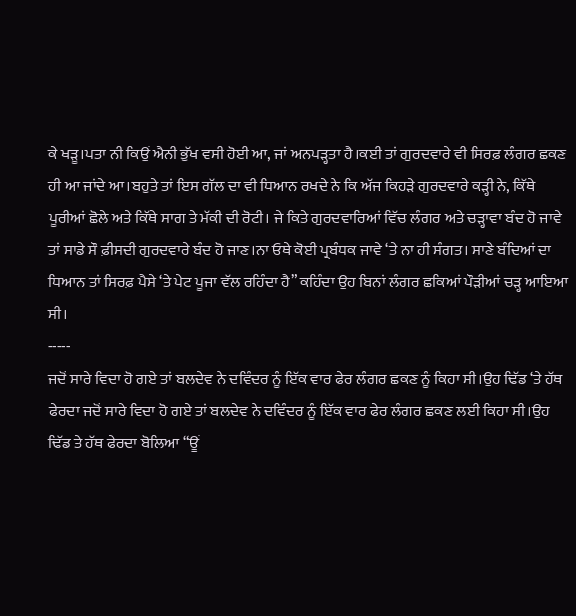ਕੇ ਖੜੂ।ਪਤਾ ਨੀ ਕਿਉਂ ਐਨੀ ਭੁੱਖ ਵਸੀ ਹੋਈ ਆ, ਜਾਂ ਅਨਪੜ੍ਹਤਾ ਹੈ।ਕਈ ਤਾਂ ਗੁਰਦਵਾਰੇ ਵੀ ਸਿਰਫ਼ ਲੰਗਰ ਛਕਣ ਹੀ ਆ ਜਾਂਦੇ ਆ।ਬਹੁਤੇ ਤਾਂ ਇਸ ਗੱਲ ਦਾ ਵੀ ਧਿਆਨ ਰਖਦੇ ਨੇ ਕਿ ਅੱਜ ਕਿਹੜੇ ਗੁਰਦਵਾਰੇ ਕੜ੍ਹੀ ਨੇ, ਕਿੱਥੇ ਪੂਰੀਆਂ ਛੋਲੇ ਅਤੇ ਕਿੱਥੇ ਸਾਗ ਤੇ ਮੱਕੀ ਦੀ ਰੋਟੀ। ਜੇ ਕਿਤੇ ਗੁਰਦਵਾਰਿਆਂ ਵਿੱਚ ਲੰਗਰ ਅਤੇ ਚੜ੍ਹਾਵਾ ਬੰਦ ਹੋ ਜਾਵੇ ਤਾਂ ਸਾਡੇ ਸੌ ਫ਼ੀਸਦੀ ਗੁਰਦਵਾਰੇ ਬੰਦ ਹੋ ਜਾਣ।ਨਾ ਓਥੇ ਕੋਈ ਪ੍ਰਬੰਧਕ ਜਾਵੇ ‘ਤੇ ਨਾ ਹੀ ਸੰਗਤ। ਸਾਣੇ ਬੰਦਿਆਂ ਦਾ ਧਿਆਨ ਤਾਂ ਸਿਰਫ਼ ਪੈਸੇ ‘ਤੇ ਪੇਟ ਪੂਜਾ ਵੱਲ ਰਹਿੰਦਾ ਹੈ” ਕਹਿੰਦਾ ਉਹ ਬਿਨਾਂ ਲੰਗਰ ਛਕਿਆਂ ਪੌੜੀਆਂ ਚੜ੍ਹ ਆਇਆ ਸੀ।
-----
ਜਦੋਂ ਸਾਰੇ ਵਿਦਾ ਹੋ ਗਏ ਤਾਂ ਬਲਦੇਵ ਨੇ ਦਵਿੰਦਰ ਨੂੰ ਇੱਕ ਵਾਰ ਫੇਰ ਲੰਗਰ ਛਕਣ ਨੂੰ ਕਿਹਾ ਸੀ।ਉਹ ਢਿੱਡ ‘ਤੇ ਹੱਥ ਫੇਰਦਾ ਜਦੋਂ ਸਾਰੇ ਵਿਦਾ ਹੋ ਗਏ ਤਾਂ ਬਲਦੇਵ ਨੇ ਦਵਿੰਦਰ ਨੂੰ ਇੱਕ ਵਾਰ ਫੇਰ ਲੰਗਰ ਛਕਣ ਲਈ ਕਿਹਾ ਸੀ।ਉਹ ਢਿੱਡ ਤੇ ਹੱਥ ਫੇਰਦਾ ਬੋਲਿਆ “ਊਂ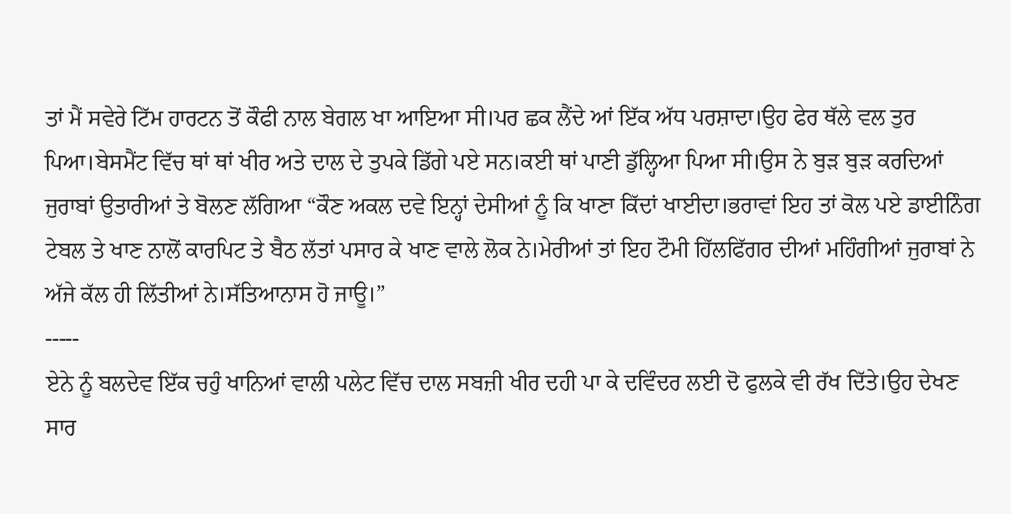ਤਾਂ ਮੈਂ ਸਵੇਰੇ ਟਿੱਮ ਹਾਰਟਨ ਤੋਂ ਕੌਫੀ ਨਾਲ ਬੇਗਲ ਖਾ ਆਇਆ ਸੀ।ਪਰ ਛਕ ਲੈਂਦੇ ਆਂ ਇੱਕ ਅੱਧ ਪਰਸ਼ਾਦਾ।ਉਹ ਫੇਰ ਥੱਲੇ ਵਲ ਤੁਰ ਪਿਆ।ਬੇਸਮੈਂਟ ਵਿੱਚ ਥਾਂ ਥਾਂ ਖੀਰ ਅਤੇ ਦਾਲ ਦੇ ਤੁਪਕੇ ਡਿੱਗੇ ਪਏ ਸਨ।ਕਈ ਥਾਂ ਪਾਣੀ ਡੁੱਲ੍ਹਿਆ ਪਿਆ ਸੀ।ਉਸ ਨੇ ਬੁੜ ਬੁੜ ਕਰਦਿਆਂ ਜੁਰਾਬਾਂ ਉਤਾਰੀਆਂ ਤੇ ਬੋਲਣ ਲੱਗਿਆ “ਕੌਣ ਅਕਲ ਦਵੇ ਇਨ੍ਹਾਂ ਦੇਸੀਆਂ ਨੂੰ ਕਿ ਖਾਣਾ ਕਿੱਦਾਂ ਖਾਈਦਾ।ਭਰਾਵਾਂ ਇਹ ਤਾਂ ਕੋਲ ਪਏ ਡਾਈਨਿੰਗ ਟੇਬਲ ਤੇ ਖਾਣ ਨਾਲੋਂ ਕਾਰਪਿਟ ਤੇ ਬੈਠ ਲੱਤਾਂ ਪਸਾਰ ਕੇ ਖਾਣ ਵਾਲੇ ਲੋਕ ਨੇ।ਮੇਰੀਆਂ ਤਾਂ ਇਹ ਟੌਮੀ ਹਿੱਲਫਿੱਗਰ ਦੀਆਂ ਮਹਿੰਗੀਆਂ ਜੁਰਾਬਾਂ ਨੇ ਅੱਜੇ ਕੱਲ ਹੀ ਲਿੱਤੀਆਂ ਨੇ।ਸੱਤਿਆਨਾਸ ਹੋ ਜਾਊ।”
-----
ਏਨੇ ਨੂੰ ਬਲਦੇਵ ਇੱਕ ਚਹੁੰ ਖਾਨਿਆਂ ਵਾਲੀ ਪਲੇਟ ਵਿੱਚ ਦਾਲ ਸਬਜ਼ੀ ਖੀਰ ਦਹੀ ਪਾ ਕੇ ਦਵਿੰਦਰ ਲਈ ਦੋ ਫੁਲਕੇ ਵੀ ਰੱਖ ਦਿੱਤੇ।ਉਹ ਦੇਖਣ ਸਾਰ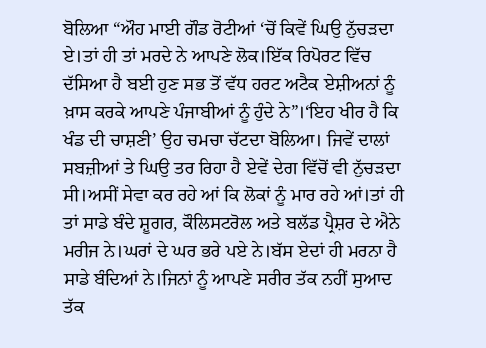ਬੋਲਿਆ “ਔਹ ਮਾਈ ਗੌਡ ਰੋਟੀਆਂ ‘ਚੋਂ ਕਿਵੇਂ ਘਿਉ ਨੁੱਚੜਦਾ ਏ।ਤਾਂ ਹੀ ਤਾਂ ਮਰਦੇ ਨੇ ਆਪਣੇ ਲੋਕ।ਇੱਕ ਰਿਪੋਰਟ ਵਿੱਚ ਦੱਸਿਆ ਹੈ ਬਈ ਹੁਣ ਸਭ ਤੋਂ ਵੱਧ ਹਰਟ ਅਟੈਕ ਏਸ਼ੀਅਨਾਂ ਨੂੰ ਖ਼ਾਸ ਕਰਕੇ ਆਪਣੇ ਪੰਜਾਬੀਆਂ ਨੂੰ ਹੁੰਦੇ ਨੇ”।‘ਇਹ ਖੀਰ ਹੈ ਕਿ ਖੰਡ ਦੀ ਚਾਸ਼ਣੀ’ ਉਹ ਚਮਚਾ ਚੱਟਦਾ ਬੋਲਿਆ। ਜਿਵੇਂ ਦਾਲਾਂ ਸਬਜ਼ੀਆਂ ਤੇ ਘਿਉ ਤਰ ਰਿਹਾ ਹੈ ਏਵੇਂ ਦੇਗ ਵਿੱਚੋਂ ਵੀ ਨੁੱਚੜਦਾ ਸੀ।ਅਸੀਂ ਸੇਵਾ ਕਰ ਰਹੇ ਆਂ ਕਿ ਲੋਕਾਂ ਨੂੰ ਮਾਰ ਰਹੇ ਆਂ।ਤਾਂ ਹੀ ਤਾਂ ਸਾਡੇ ਬੰਦੇ ਸ਼ੂਗਰ, ਕੌਲਿਸਟਰੋਲ ਅਤੇ ਬਲੱਡ ਪ੍ਰੈਸ਼ਰ ਦੇ ਐਨੇ ਮਰੀਜ ਨੇ।ਘਰਾਂ ਦੇ ਘਰ ਭਰੇ ਪਏ ਨੇ।ਬੱਸ ਏਦਾਂ ਹੀ ਮਰਨਾ ਹੈ ਸਾਡੇ ਬੰਦਿਆਂ ਨੇ।ਜਿਨਾਂ ਨੂੰ ਆਪਣੇ ਸਰੀਰ ਤੱਕ ਨਹੀਂ ਸੁਆਦ ਤੱਕ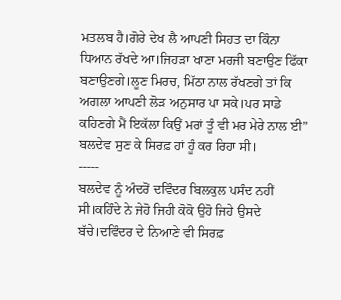ਮਤਲਬ ਹੈ।ਗੋਰੇ ਦੇਖ ਲੈ ਆਪਣੀ ਸਿਹਤ ਦਾ ਕਿੰਨਾ ਧਿਆਨ ਰੱਖਦੇ ਆ।ਜਿਹੜਾ ਖਾਣਾ ਮਰਜੀ ਬਣਾਉਣ ਫਿੱਕਾ ਬਣਾਉਣਗੇ।ਲੂਣ ਮਿਰਚ, ਮਿੱਠਾ ਨਾਲ ਰੱਖਣਗੇ ਤਾਂ ਕਿ ਅਗਲਾ ਆਪਣੀ ਲੋੜ ਅਨੁਸਾਰ ਪਾ ਸਕੇ।ਪਰ ਸਾਡੇ ਕਹਿਣਗੇ ਮੈਂ ਇਕੱਲਾ ਕਿਉਂ ਮਰਾਂ ਤੂੰ ਵੀ ਮਰ ਮੇਰੇ ਨਾਲ ਈ” ਬਲਦੇਵ ਸੁਣ ਕੇ ਸਿਰਫ਼ ਹਾਂ ਹੂੰ ਕਰ ਰਿਹਾ ਸੀ।
-----
ਬਲਦੇਵ ਨੂੰ ਅੰਦਰੋਂ ਦਵਿੰਦਰ ਬਿਲਕੁਲ ਪਸੰਦ ਨਹੀਂ ਸੀ।ਕਹਿੰਦੇ ਨੇ ਜੇਹੋ ਜਿਹੀ ਕੋਕੋ ਉਹੋ ਜਿਹੇ ਉਸਦੇ ਬੱਚੇ।ਦਵਿੰਦਰ ਦੇ ਨਿਆਣੇ ਵੀ ਸਿਰਫ਼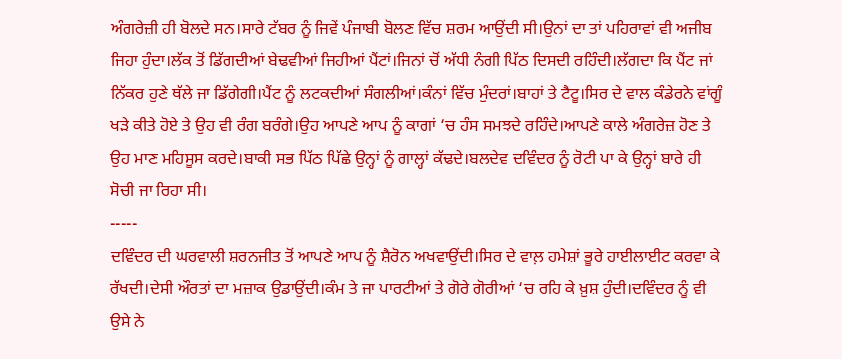ਅੰਗਰੇਜ਼ੀ ਹੀ ਬੋਲਦੇ ਸਨ।ਸਾਰੇ ਟੱਬਰ ਨੂੰ ਜਿਵੇਂ ਪੰਜਾਬੀ ਬੋਲਣ ਵਿੱਚ ਸ਼ਰਮ ਆਉਂਦੀ ਸੀ।ਉਨਾਂ ਦਾ ਤਾਂ ਪਹਿਰਾਵਾਂ ਵੀ ਅਜੀਬ ਜਿਹਾ ਹੁੰਦਾ।ਲੱਕ ਤੋਂ ਡਿੱਗਦੀਆਂ ਬੇਢਵੀਆਂ ਜਿਹੀਆਂ ਪੈਂਟਾਂ।ਜਿਨਾਂ ਚੋਂ ਅੱਧੀ ਨੰਗੀ ਪਿੱਠ ਦਿਸਦੀ ਰਹਿੰਦੀ।ਲੱਗਦਾ ਕਿ ਪੈਂਟ ਜਾਂ ਨਿੱਕਰ ਹੁਣੇ ਥੱਲੇ ਜਾ ਡਿੱਗੇਗੀ।ਪੈਂਟ ਨੂੰ ਲਟਕਦੀਆਂ ਸੰਗਲੀਆਂ।ਕੰਨਾਂ ਵਿੱਚ ਮੁੰਦਰਾਂ।ਬਾਹਾਂ ਤੇ ਟੈਟੂ।ਸਿਰ ਦੇ ਵਾਲ ਕੰਡੇਰਨੇ ਵਾਂਗੂੰ ਖੜੇ ਕੀਤੇ ਹੋਏ ਤੇ ਉਹ ਵੀ ਰੰਗ ਬਰੰਗੇ।ਉਹ ਆਪਣੇ ਆਪ ਨੂੰ ਕਾਗਾਂ ‘ਚ ਹੰਸ ਸਮਝਦੇ ਰਹਿੰਦੇ।ਆਪਣੇ ਕਾਲੇ ਅੰਗਰੇਜ਼ ਹੋਣ ਤੇ ਉਹ ਮਾਣ ਮਹਿਸੂਸ ਕਰਦੇ।ਬਾਕੀ ਸਭ ਪਿੱਠ ਪਿੱਛੇ ਉਨ੍ਹਾਂ ਨੂੰ ਗਾਲ੍ਹਾਂ ਕੱਢਦੇ।ਬਲਦੇਵ ਦਵਿੰਦਰ ਨੂੰ ਰੋਟੀ ਪਾ ਕੇ ਉਨ੍ਹਾਂ ਬਾਰੇ ਹੀ ਸੋਚੀ ਜਾ ਰਿਹਾ ਸੀ।
-----
ਦਵਿੰਦਰ ਦੀ ਘਰਵਾਲੀ ਸ਼ਰਨਜੀਤ ਤੋਂ ਆਪਣੇ ਆਪ ਨੂੰ ਸ਼ੈਰੋਨ ਅਖਵਾਉਂਦੀ।ਸਿਰ ਦੇ ਵਾਲ਼ ਹਮੇਸ਼ਾਂ ਭੂਰੇ ਹਾਈਲਾਈਟ ਕਰਵਾ ਕੇ ਰੱਖਦੀ।ਦੇਸੀ ਔਰਤਾਂ ਦਾ ਮਜ਼ਾਕ ਉਡਾਉਂਦੀ।ਕੰਮ ਤੇ ਜਾ ਪਾਰਟੀਆਂ ਤੇ ਗੋਰੇ ਗੋਰੀਆਂ ‘ਚ ਰਹਿ ਕੇ ਖ਼ੁਸ਼ ਹੁੰਦੀ।ਦਵਿੰਦਰ ਨੂੰ ਵੀ ਉਸੇ ਨੇ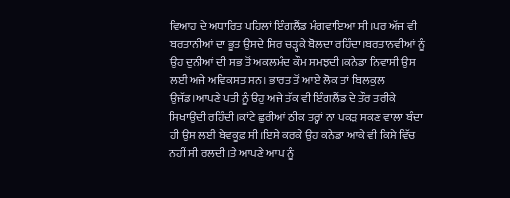ਵਿਆਹ ਦੇ ਅਧਾਰਿਤ ਪਹਿਲਾਂ ਇੰਗਲੈਂਡ ਮੰਗਵਾਇਆ ਸੀ।ਪਰ ਅੱਜ ਵੀ ਬਰਤਾਨੀਆਂ ਦਾ ਭੂਤ ਉਸਦੇ ਸਿਰ ਚੜ੍ਹਕੇ ਬੋਲਦਾ ਰਹਿੰਦਾ।ਬਰਤਾਨਵੀਆਂ ਨੂੰ ਉਹ ਦੁਨੀਆਂ ਦੀ ਸਭ ਤੋਂ ਅਕਲਮੰਦ ਕੌਮ ਸਮਝਦੀ।ਕਨੇਡਾ ਨਿਵਾਸੀ ਉਸ ਲਈ ਅਜੇ ਅਵਿਕਸਤ ਸਨ। ਭਾਰਤ ਤੋਂ ਆਏ ਲੋਕ ਤਾਂ ਬਿਲਕੁਲ ਉਜੱਡ।ਆਪਣੇ ਪਤੀ ਨੂੰ ੳਹੁ ਅਜੇ ਤੱਕ ਵੀ ਇੰਗਲੈਂਡ ਦੇ ਤੌਰ ਤਰੀਕੇ ਸਿਖਾਉਂਦੀ ਰਹਿੰਦੀ।ਕਾਂਟੇ ਛੁਰੀਆਂ ਠੀਕ ਤਰ੍ਹਾਂ ਨਾ ਪਕੜ ਸਕਣ ਵਾਲਾ ਬੰਦਾ ਹੀ ਉਸ ਲਈ ਬੇਵਕੂਫ਼ ਸੀ।ਇਸੇ ਕਰਕੇ ਉਹ ਕਨੇਡਾ ਆਕੇ ਵੀ ਕਿਸੇ ਵਿੱਚ ਨਹੀਂ ਸੀ ਰਲਦੀ।ਤੇ ਆਪਣੇ ਆਪ ਨੂੰ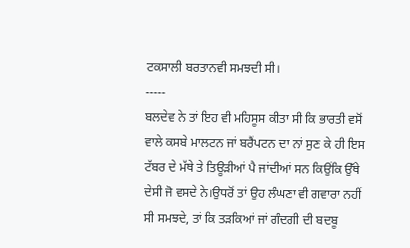ਟਕਸਾਲੀ ਬਰਤਾਨਵੀ ਸਮਝਦੀ ਸੀ।
-----
ਬਲਦੇਵ ਨੇ ਤਾਂ ਇਹ ਵੀ ਮਹਿਸੂਸ ਕੀਤਾ ਸੀ ਕਿ ਭਾਰਤੀ ਵਸੋਂ ਵਾਲੇ ਕਸਬੇ ਮਾਲਟਨ ਜਾਂ ਬਰੈਂਪਟਨ ਦਾ ਨਾਂ ਸੁਣ ਕੇ ਹੀ ਇਸ ਟੱਬਰ ਦੇ ਮੱਥੇ ਤੇ ਤਿਊੜੀਆਂ ਪੈ ਜਾਂਦੀਆਂ ਸਨ ਕਿਉਂਕਿ ਉੱਥੇ ਦੇਸੀ ਜੋ ਵਸਦੇ ਨੇ।ਉਧਰੋਂ ਤਾਂ ਉਹ ਲੰਘਣਾ ਵੀ ਗਵਾਰਾ ਨਹੀਂ ਸੀ ਸਮਝਦੇ, ਤਾਂ ਕਿ ਤੜਕਿਆਂ ਜਾਂ ਗੰਦਗੀ ਦੀ ਬਦਬੂ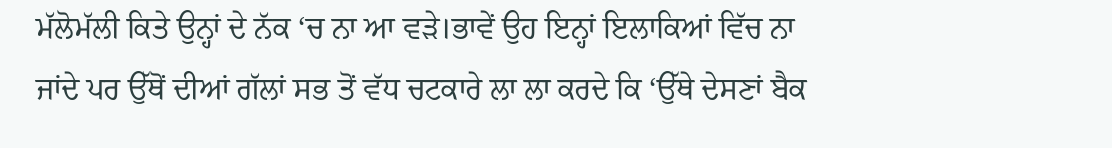ਮੱਲੋਮੱਲੀ ਕਿਤੇ ਉਨ੍ਹਾਂ ਦੇ ਨੱਕ ‘ਚ ਨਾ ਆ ਵੜੇ।ਭਾਵੇਂ ਉਹ ਇਨ੍ਹਾਂ ਇਲਾਕਿਆਂ ਵਿੱਚ ਨਾ ਜਾਂਦੇ ਪਰ ਉੱਥੋਂ ਦੀਆਂ ਗੱਲਾਂ ਸਭ ਤੋਂ ਵੱਧ ਚਟਕਾਰੇ ਲਾ ਲਾ ਕਰਦੇ ਕਿ ‘ਉੱਥੇ ਦੇਸਣਾਂ ਬੈਕ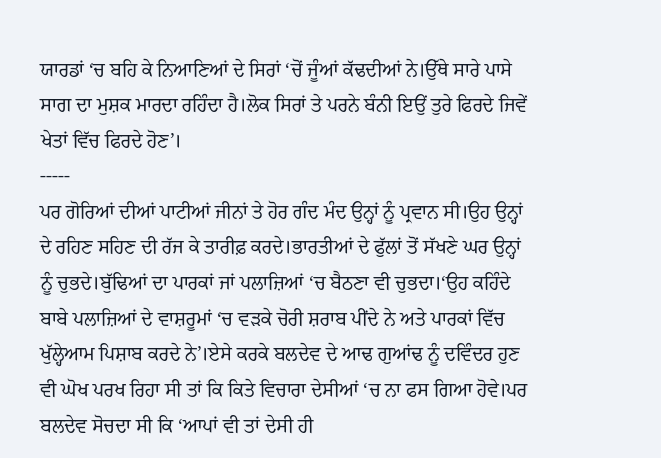ਯਾਰਡਾਂ ‘ਚ ਬਹਿ ਕੇ ਨਿਆਣਿਆਂ ਦੇ ਸਿਰਾਂ ‘ਚੋਂ ਜੂੰਆਂ ਕੱਢਦੀਆਂ ਨੇ।ਉੱਥੇ ਸਾਰੇ ਪਾਸੇ ਸਾਗ ਦਾ ਮੁਸ਼ਕ ਮਾਰਦਾ ਰਹਿੰਦਾ ਹੈ।ਲੋਕ ਸਿਰਾਂ ਤੇ ਪਰਨੇ ਬੰਨੀ ਇਉਂ ਤੁਰੇ ਫਿਰਦੇ ਜਿਵੇਂ ਖੇਤਾਂ ਵਿੱਚ ਫਿਰਦੇ ਹੋਣ’।
-----
ਪਰ ਗੋਰਿਆਂ ਦੀਆਂ ਪਾਟੀਆਂ ਜੀਨਾਂ ਤੇ ਹੋਰ ਗੰਦ ਮੰਦ ਉਨ੍ਹਾਂ ਨੂੰ ਪ੍ਰਵਾਨ ਸੀ।ਉਹ ਉਨ੍ਹਾਂ ਦੇ ਰਹਿਣ ਸਹਿਣ ਦੀ ਰੱਜ ਕੇ ਤਾਰੀਫ਼ ਕਰਦੇ।ਭਾਰਤੀਆਂ ਦੇ ਫੁੱਲਾਂ ਤੋਂ ਸੱਖਣੇ ਘਰ ਉਨ੍ਹਾਂ ਨੂੰ ਚੁਭਦੇ।ਬੁੱਢਿਆਂ ਦਾ ਪਾਰਕਾਂ ਜਾਂ ਪਲਾਜ਼ਿਆਂ ‘ਚ ਬੈਠਣਾ ਵੀ ਚੁਭਦਾ।‘ਉਹ ਕਹਿੰਦੇ ਬਾਬੇ ਪਲਾਜ਼ਿਆਂ ਦੇ ਵਾਸ਼ਰੂਮਾਂ ‘ਚ ਵੜਕੇ ਚੋਰੀ ਸ਼ਰਾਬ ਪੀਂਦੇ ਨੇ ਅਤੇ ਪਾਰਕਾਂ ਵਿੱਚ ਖੁੱਲ੍ਹੇਆਮ ਪਿਸ਼ਾਬ ਕਰਦੇ ਨੇ’।ਏਸੇ ਕਰਕੇ ਬਲਦੇਵ ਦੇ ਆਢ ਗੁਆਂਢ ਨੂੰ ਦਵਿੰਦਰ ਹੁਣ ਵੀ ਘੋਖ ਪਰਖ ਰਿਹਾ ਸੀ ਤਾਂ ਕਿ ਕਿਤੇ ਵਿਚਾਰਾ ਦੇਸੀਆਂ ‘ਚ ਨਾ ਫਸ ਗਿਆ ਹੋਵੇ।ਪਰ ਬਲਦੇਵ ਸੋਚਦਾ ਸੀ ਕਿ ‘ਆਪਾਂ ਵੀ ਤਾਂ ਦੇਸੀ ਹੀ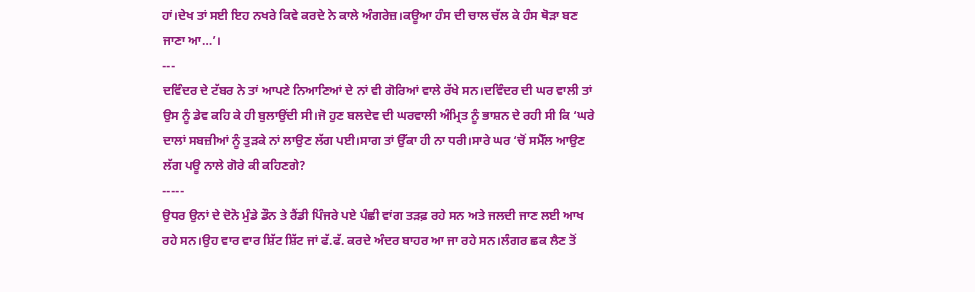ਹਾਂ।ਦੇਖ ਤਾਂ ਸਈ ਇਹ ਨਖਰੇ ਕਿਵੇ ਕਰਦੇ ਨੇ ਕਾਲੇ ਅੰਗਰੇਜ਼।ਕਊਆ ਹੰਸ ਦੀ ਚਾਲ ਚੱਲ ਕੇ ਹੰਸ ਥੋੜਾ ਬਣ ਜਾਣਾ ਆ…’।
---
ਦਵਿੰਦਰ ਦੇ ਟੱਬਰ ਨੇ ਤਾਂ ਆਪਣੇ ਨਿਆਣਿਆਂ ਦੇ ਨਾਂ ਵੀ ਗੋਰਿਆਂ ਵਾਲੇ ਰੱਖੇ ਸਨ।ਦਵਿੰਦਰ ਦੀ ਘਰ ਵਾਲੀ ਤਾਂ ਉਸ ਨੂੰ ਡੇਵ ਕਹਿ ਕੇ ਹੀ ਬੁਲਾਉਂਦੀ ਸੀ।ਜੋ ਹੁਣ ਬਲਦੇਵ ਦੀ ਘਰਵਾਲੀ ਅੰਮ੍ਰਿਤ ਨੂੰ ਭਾਸ਼ਨ ਦੇ ਰਹੀ ਸੀ ਕਿ ‘ਘਰੇ ਦਾਲਾਂ ਸਬਜ਼ੀਆਂ ਨੂੰ ਤੁੜਕੇ ਨਾਂ ਲਾਉਣ ਲੱਗ ਪਈ।ਸਾਗ ਤਾਂ ਉੱਕਾ ਹੀ ਨਾ ਧਰੀ।ਸਾਰੇ ਘਰ ‘ਚੋਂ ਸਮੈੱਲ ਆਉਣ ਲੱਗ ਪਊ ਨਾਲੇ ਗੋਰੇ ਕੀ ਕਹਿਣਗੇ?
-----
ਉਧਰ ਉਨਾਂ ਦੇ ਦੋਨੋ ਮੁੰਡੇ ਡੌਨ ਤੇ ਰੈਂਡੀ ਪਿੰਜਰੇ ਪਏ ਪੰਛੀ ਵਾਂਗ ਤੜਫ਼ ਰਹੇ ਸਨ ਅਤੇ ਜਲਦੀ ਜਾਣ ਲਈ ਆਖ ਰਹੇ ਸਨ।ਉਹ ਵਾਰ ਵਾਰ ਸ਼ਿੱਟ ਸ਼ਿੱਟ ਜਾਂ ਫੱ.ਫੱ. ਕਰਦੇ ਅੰਦਰ ਬਾਹਰ ਆ ਜਾ ਰਹੇ ਸਨ।ਲੰਗਰ ਛਕ ਲੈਣ ਤੋਂ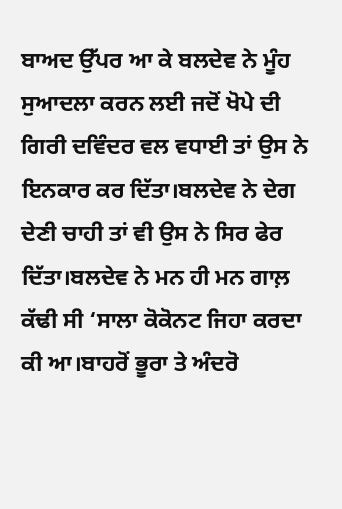ਬਾਅਦ ਉੱਪਰ ਆ ਕੇ ਬਲਦੇਵ ਨੇ ਮੂੰਹ ਸੁਆਦਲਾ ਕਰਨ ਲਈ ਜਦੋਂ ਖੋਪੇ ਦੀ ਗਿਰੀ ਦਵਿੰਦਰ ਵਲ ਵਧਾਈ ਤਾਂ ਉਸ ਨੇ ਇਨਕਾਰ ਕਰ ਦਿੱਤਾ।ਬਲਦੇਵ ਨੇ ਦੇਗ ਦੇਣੀ ਚਾਹੀ ਤਾਂ ਵੀ ਉਸ ਨੇ ਸਿਰ ਫੇਰ ਦਿੱਤਾ।ਬਲਦੇਵ ਨੇ ਮਨ ਹੀ ਮਨ ਗਾਲ਼ ਕੱਢੀ ਸੀ ‘ਸਾਲਾ ਕੋਕੋਨਟ ਜਿਹਾ ਕਰਦਾ ਕੀ ਆ।ਬਾਹਰੋਂ ਭੂਰਾ ਤੇ ਅੰਦਰੋ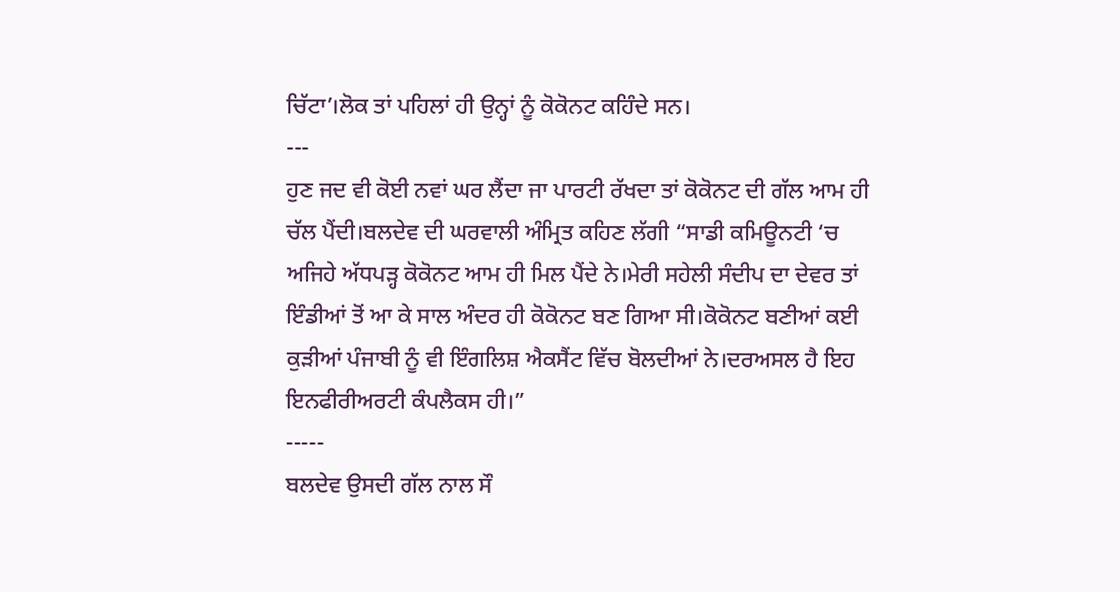ਚਿੱਟਾ’।ਲੋਕ ਤਾਂ ਪਹਿਲਾਂ ਹੀ ਉਨ੍ਹਾਂ ਨੂੰ ਕੋਕੋਨਟ ਕਹਿੰਦੇ ਸਨ।
---
ਹੁਣ ਜਦ ਵੀ ਕੋਈ ਨਵਾਂ ਘਰ ਲੈਂਦਾ ਜਾ ਪਾਰਟੀ ਰੱਖਦਾ ਤਾਂ ਕੋਕੋਨਟ ਦੀ ਗੱਲ ਆਮ ਹੀ ਚੱਲ ਪੈਂਦੀ।ਬਲਦੇਵ ਦੀ ਘਰਵਾਲੀ ਅੰਮ੍ਰਿਤ ਕਹਿਣ ਲੱਗੀ “ਸਾਡੀ ਕਮਿਊਨਟੀ ‘ਚ ਅਜਿਹੇ ਅੱਧਪੜ੍ਹ ਕੋਕੋਨਟ ਆਮ ਹੀ ਮਿਲ ਪੈਂਦੇ ਨੇ।ਮੇਰੀ ਸਹੇਲੀ ਸੰਦੀਪ ਦਾ ਦੇਵਰ ਤਾਂ ਇੰਡੀਆਂ ਤੋਂ ਆ ਕੇ ਸਾਲ ਅੰਦਰ ਹੀ ਕੋਕੋਨਟ ਬਣ ਗਿਆ ਸੀ।ਕੋਕੋਨਟ ਬਣੀਆਂ ਕਈ ਕੁੜੀਆਂ ਪੰਜਾਬੀ ਨੂੰ ਵੀ ਇੰਗਲਿਸ਼ ਐਕਸੈਂਟ ਵਿੱਚ ਬੋਲਦੀਆਂ ਨੇ।ਦਰਅਸਲ ਹੈ ਇਹ ਇਨਫੀਰੀਅਰਟੀ ਕੰਪਲੈਕਸ ਹੀ।”
-----
ਬਲਦੇਵ ਉਸਦੀ ਗੱਲ ਨਾਲ ਸੌ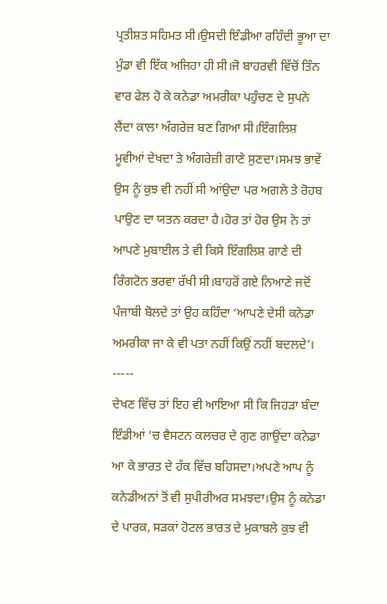ਪ੍ਰਤੀਸ਼ਤ ਸਹਿਮਤ ਸੀ।ਉਸਦੀ ਇੰਡੀਆ ਰਹਿੰਦੀ ਭੂਆ ਦਾ ਮੁੰਡਾ ਵੀ ਇੱਕ ਅਜਿਹਾ ਹੀ ਸੀ।ਜੋ ਬਾਹਰਵੀ ਵਿੱਚੋਂ ਤਿੰਨ ਵਾਰ ਫੇਲ ਹੋ ਕੇ ਕਨੇਡਾ ਅਮਰੀਕਾ ਪਹੁੰਚਣ ਦੇ ਸੁਪਨੇ ਲੈਂਦਾ ਕਾਲਾ ਅੰਗਰੇਜ਼ ਬਣ ਗਿਆ ਸੀ।ਇੰਗਲਿਸ਼ ਮੂਵੀਆਂ ਦੇਖਦਾ ਤੇ ਅੰਗਰੇਜ਼ੀ ਗਾਣੇ ਸੁਣਦਾ।ਸਮਝ ਭਾਵੇਂ ਉਸ ਨੂੰ ਕੁਝ ਵੀ ਨਹੀਂ ਸੀ ਆਂਉਦਾ ਪਰ ਅਗਲੇ ਤੇ ਰੋਹਬ ਪਾਉਣ ਦਾ ਯਤਨ ਕਰਦਾ ਹੈ।ਹੋਰ ਤਾਂ ਹੋਰ ਉਸ ਨੇ ਤਾਂ ਆਪਣੇ ਮੁਬਾਈਲ ਤੇ ਵੀ ਕਿਸੇ ਇੰਗਲਿਸ਼ ਗਾਣੇ ਦੀ ਰਿੰਗਟੋਨ ਭਰਵਾ ਰੱਖੀ ਸੀ।ਬਾਹਰੋਂ ਗਏ ਨਿਆਣੇ ਜਦੋਂ ਪੰਜਾਬੀ ਬੋਲਦੇ ਤਾਂ ਉਹ ਕਹਿੰਦਾ ‘ਆਪਣੇ ਦੇਸੀ ਕਨੇਡਾ ਅਮਰੀਕਾ ਜਾ ਕੇ ਵੀ ਪਤਾ ਨਹੀਂ ਕਿਉਂ ਨਹੀਂ ਬਦਲਦੇ’।
-----
ਦੇਖਣ ਵਿੱਚ ਤਾਂ ਇਹ ਵੀ ਆਇਆ ਸੀ ਕਿ ਜਿਹੜਾ ਬੰਦਾ ਇੰਡੀਆਂ ‘ਚ ਵੈਸਟਨ ਕਲਚਰ ਦੇ ਗੁਣ ਗਾਉਂਦਾ ਕਨੇਡਾ ਆ ਕੇ ਭਾਰਤ ਦੇ ਹੱਕ ਵਿੱਚ ਬਹਿਸਦਾ।ਅਪਣੇ ਆਪ ਨੂੰ ਕਨੇਡੀਅਨਾਂ ਤੋਂ ਵੀ ਸੁਪੀਰੀਅਰ ਸਮਝਦਾ।ਉਸ ਨੂੰ ਕਨੇਡਾ ਦੇ ਪਾਰਕ, ਸੜਕਾਂ ਹੋਟਲ ਭਾਰਤ ਦੇ ਮੁਕਾਬਲੇ ਕੁਝ ਵੀ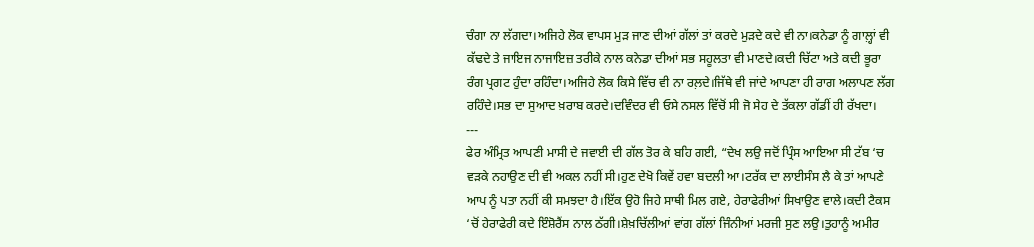ਚੰਗਾ ਨਾ ਲੱਗਦਾ।ਅਜਿਹੇ ਲੋਕ ਵਾਪਸ ਮੁੜ ਜਾਣ ਦੀਆਂ ਗੱਲਾਂ ਤਾਂ ਕਰਦੇ ਮੁੜਦੇ ਕਦੇ ਵੀ ਨਾ।ਕਨੇਡਾ ਨੂੰ ਗਾਲ਼੍ਹਾਂ ਵੀ ਕੱਢਦੇ ਤੇ ਜਾਇਜ ਨਾਜਾਇਜ਼ ਤਰੀਕੇ ਨਾਲ ਕਨੇਡਾ ਦੀਆਂ ਸਭ ਸਹੂਲਤਾ ਵੀ ਮਾਣਦੇ।ਕਦੀ ਚਿੱਟਾ ਅਤੇ ਕਦੀ ਭੂਰਾ ਰੰਗ ਪ੍ਰਗਟ ਹੁੰਦਾ ਰਹਿੰਦਾ।ਅਜਿਹੇ ਲੋਕ ਕਿਸੇ ਵਿੱਚ ਵੀ ਨਾ ਰਲ਼ਦੇ।ਜਿੱਥੇ ਵੀ ਜਾਂਦੇ ਆਪਣਾ ਹੀ ਰਾਗ ਅਲਾਪਣ ਲੱਗ ਰਹਿੰਦੇ।ਸਭ ਦਾ ਸੁਆਦ ਖ਼ਰਾਬ ਕਰਦੇ।ਦਵਿੰਦਰ ਵੀ ਓਸੇ ਨਸਲ ਵਿੱਚੋਂ ਸੀ ਜੋ ਸੇਹ ਦੇ ਤੱਕਲਾ ਗੱਡੀਂ ਹੀ ਰੱਖਦਾ।
---
ਫੇਰ ਅੰਮ੍ਰਿਤ ਆਪਣੀ ਮਾਸੀ ਦੇ ਜਵਾਈ ਦੀ ਗੱਲ ਤੋਰ ਕੇ ਬਹਿ ਗਈ, “ਦੇਖ ਲਉ ਜਦੋਂ ਪ੍ਰਿੰਸ ਆਇਆ ਸੀ ਟੱਬ ‘ਚ ਵੜਕੇ ਨਹਾਉਣ ਦੀ ਵੀ ਅਕਲ ਨਹੀਂ ਸੀ।ਹੁਣ ਦੇਖੋ ਕਿਵੇਂ ਹਵਾ ਬਦਲੀ ਆ।ਟਰੱਕ ਦਾ ਲਾਈਸੰਸ ਲੈ ਕੇ ਤਾਂ ਆਪਣੇ ਆਪ ਨੂੰ ਪਤਾ ਨਹੀਂ ਕੀ ਸਮਝਦਾ ਹੈ।ਇੱਕ ਉਹੋ ਜਿਹੇ ਸਾਥੀ ਮਿਲ ਗਏ, ਹੇਰਾਫੇਰੀਆਂ ਸਿਖਾਉਣ ਵਾਲੇ।ਕਦੀ ਟੈਕਸ ‘ਚੋਂ ਹੇਰਾਫੇਰੀ ਕਦੇ ਇੰਸ਼ੋਰੈਂਸ ਨਾਲ ਠੱਗੀ।ਸ਼ੇਖ਼ਚਿੱਲੀਆਂ ਵਾਂਗ ਗੱਲਾਂ ਜਿੰਨੀਆਂ ਮਰਜੀ ਸੁਣ ਲਉ।ਤੁਹਾਨੂੰ ਅਮੀਰ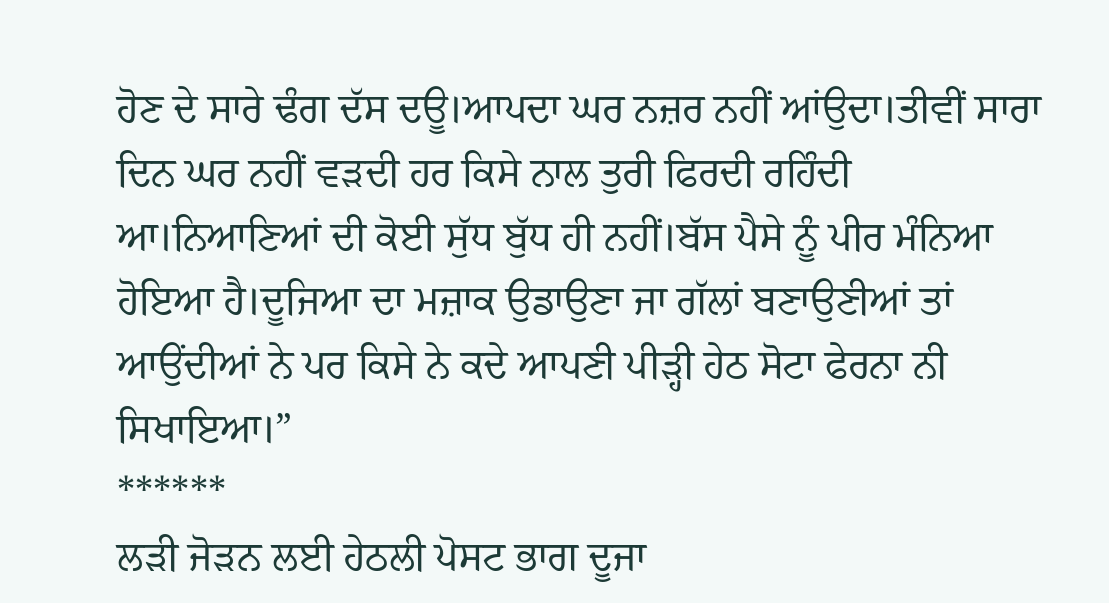ਹੋਣ ਦੇ ਸਾਰੇ ਢੰਗ ਦੱਸ ਦਊ।ਆਪਦਾ ਘਰ ਨਜ਼ਰ ਨਹੀਂ ਆਂਉਦਾ।ਤੀਵੀਂ ਸਾਰਾ ਦਿਨ ਘਰ ਨਹੀਂ ਵੜਦੀ ਹਰ ਕਿਸੇ ਨਾਲ ਤੁਰੀ ਫਿਰਦੀ ਰਹਿੰਦੀ ਆ।ਨਿਆਣਿਆਂ ਦੀ ਕੋਈ ਸੁੱਧ ਬੁੱਧ ਹੀ ਨਹੀਂ।ਬੱਸ ਪੈਸੇ ਨੂੰ ਪੀਰ ਮੰਨਿਆ ਹੋਇਆ ਹੈ।ਦੂਜਿਆ ਦਾ ਮਜ਼ਾਕ ਉਡਾਉਣਾ ਜਾ ਗੱਲਾਂ ਬਣਾਉਣੀਆਂ ਤਾਂ ਆਉਂਦੀਆਂ ਨੇ ਪਰ ਕਿਸੇ ਨੇ ਕਦੇ ਆਪਣੀ ਪੀੜ੍ਹੀ ਹੇਠ ਸੋਟਾ ਫੇਰਨਾ ਨੀ ਸਿਖਾਇਆ।”
******
ਲੜੀ ਜੋੜਨ ਲਈ ਹੇਠਲੀ ਪੋਸਟ ਭਾਗ ਦੂਜਾ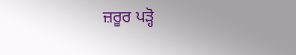ਜ਼ਰੂਰ ਪੜ੍ਹੋ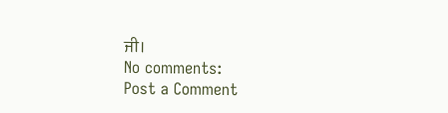ਜੀ।
No comments:
Post a Comment